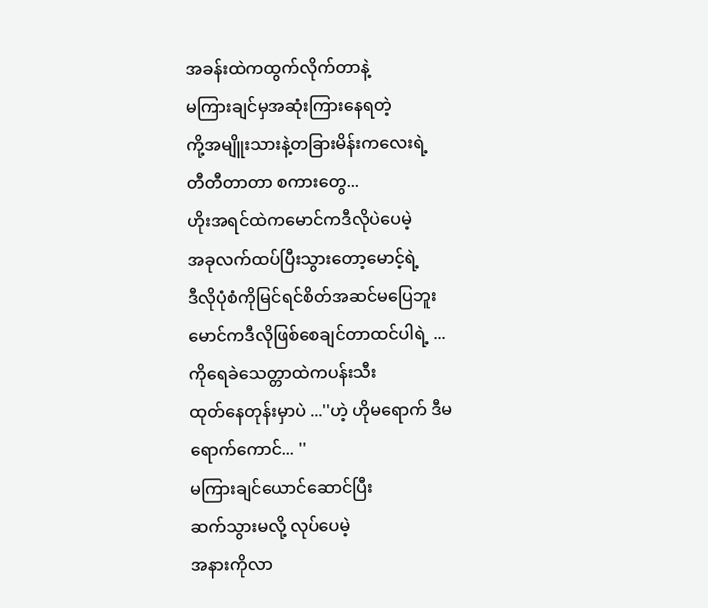အခန်းထဲကထွက်လိုက်တာနဲ့
မကြားချင်မှအဆုံးကြားနေရတဲ့
ကို့အမျိူးသားနဲ့တခြားမိန်းကလေးရဲ့
တီတီတာတာ စကားတွေ...
ဟိုးအရင်ထဲကမောင်ကဒီလိုပဲပေမဲ့
အခုလက်ထပ်ပြီးသွားတော့မောင့်ရဲ့
ဒီလိုပုံစံကိုမြင်ရင်စိတ်အဆင်မပြေဘူး
မောင်ကဒီလိုဖြစ်စေချင်တာထင်ပါရဲ့ ...
ကိုရေခဲသေတ္တာထဲကပန်းသီး
ထုတ်နေတုန်းမှာပဲ ...''ဟဲ့ ဟိုမရောက် ဒီမရောက်ကောင်... ''
မကြားချင်ယောင်ဆောင်ပြီး
ဆက်သွားမလို့ လုပ်ပေမဲ့
အနားကိုလာ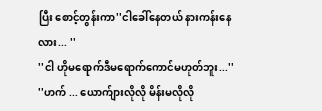ပြီး စောင့်တွန်းကာ''ငါခေါ်နေတယ် နားကန်းနေလား... ''
''ငါ ဟိုမရောက်ဒီမရောက်ကောင်မဟုတ်ဘူး...''
''ဟက် ... ယောက်ျားလိုလို မိန်းမလိုလို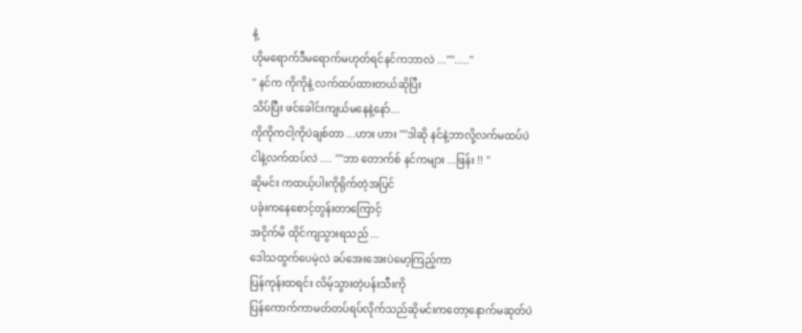နဲ့
ဟိုမရောက်ဒီမရောက်မဟုတ်ရင်နင်ကဘာလဲ ...''''.....''
'' နင်က ကိုကိုနဲ့ လက်ထပ်ထားတယ်ဆိုပြီး
သိပ်ပြီး ဖင်ခေါင်းကျယ်မနေနဲ့နော်...
ကိုကိုကငါ့ကိုပဲချစ်တာ ...ဟား ဟား ''''ဒါဆို နင်နဲ့ဘာလို့လက်မထပ်ပဲ
ငါနဲ့လက်ထပ်လဲ .... ''''ဘာ တောက်စ် နင်ကများ ...ဖြန်း !! ''
ဆိုမင်း ကထယ့်ပါးကိုရိုက်တဲ့အပြင်
ပခုံးကနေစောင့်တွန်းတာကြောင့်
အငိုက်မိ ထိုင်ကျသွားရသည် ...
ဒေါသထွက်ပေမဲ့လဲ ခပ်အေးအေးပဲမော့ကြည့်ကာ
ပြန်ကုန်းထရင်း လိမ့်သွားတဲ့ပန်းသီးကို
ပြန်ကောက်ကာမတ်တပ်ရပ်လိုက်သည်ဆိုမင်းကတော့နောက်မဆုတ်ပဲ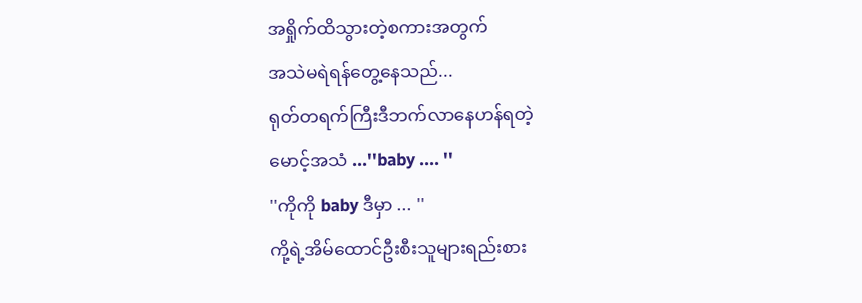အရှိုက်ထိသွားတဲ့စကားအတွက်
အသဲမရဲရန်တွေ့နေသည်...
ရုတ်တရက်ကြီးဒီဘက်လာနေဟန်ရတဲ့
မောင့်အသံ ...''baby .... ''
''ကိုကို baby ဒီမှာ ... ''
ကို့ရဲ့အိမ်ထောင်ဦးစီးသူများရည်းစား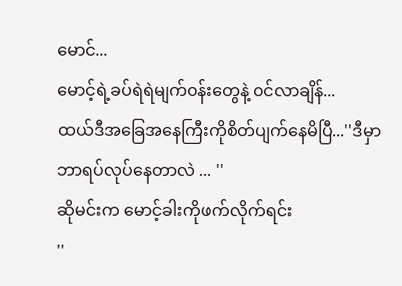မောင်...
မောင့်ရဲ့ခပ်ရဲရဲမျက်၀န်းတွေနဲ့ ၀င်လာချိန်...
ထယ်ဒီအခြေအနေကြီးကိုစိတ်ပျက်နေမိပြီ...''ဒီမှာ ဘာရပ်လုပ်နေတာလဲ ... ''
ဆိုမင်းက မောင့်ခါးကိုဖက်လိုက်ရင်း
''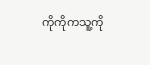ကိုကိုကသူ့ကို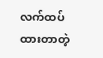လက်ထပ်ထားတာတဲ့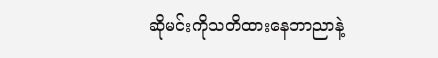ဆိုမင်းကိုသတိထားနေဘာညာနဲ့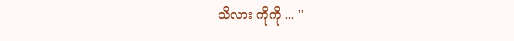သိလား ကိုကို ... ''